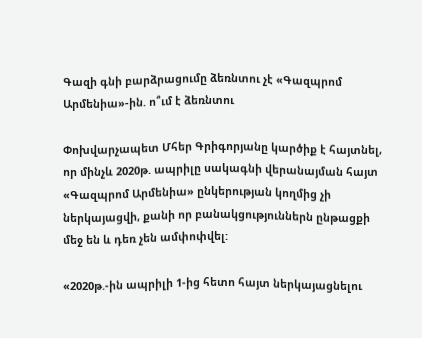Գազի գնի բարձրացումը ձեռնտու չէ «Գազպրոմ Արմենիա»-ին. ո՞ւմ է ձեռնտու

Փոխվարչապետ Մհեր Գրիգորյանը կարծիք է հայտնել, որ մինչև 2020թ. ապրիլը սակագնի վերանայման հայտ «Գազպրոմ Արմենիա» ընկերության կողմից չի ներկայացվի, քանի որ բանակցություններն ընթացքի մեջ են և դեռ չեն ամփոփվել:

«2020թ.-ին ապրիլի 1-ից հետո հայտ ներկայացնելու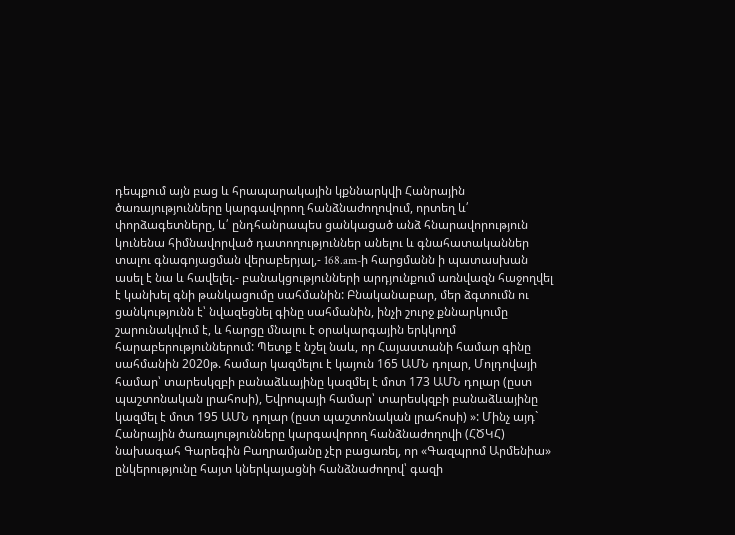դեպքում այն բաց և հրապարակային կքննարկվի Հանրային ծառայությունները կարգավորող հանձնաժողովում, որտեղ և՛ փորձագետները, և՛ ընդհանրապես ցանկացած անձ հնարավորություն կունենա հիմնավորված դատողություններ անելու և գնահատականներ տալու գնագոյացման վերաբերյալ,- 168.am-ի հարցմանն ի պատասխան ասել է նա և հավելել.- բանակցությունների արդյունքում առնվազն հաջողվել է կանխել գնի թանկացումը սահմանին: Բնականաբար, մեր ձգտումն ու ցանկությունն է՝ նվազեցնել գինը սահմանին, ինչի շուրջ քննարկումը շարունակվում է, և հարցը մնալու է օրակարգային երկկողմ հարաբերություններում: Պետք է նշել նաև, որ Հայաստանի համար գինը սահմանին 2020թ. համար կազմելու է կայուն 165 ԱՄՆ դոլար, Մոլդովայի համար՝ տարեսկզբի բանաձևայինը կազմել է մոտ 173 ԱՄՆ դոլար (ըստ պաշտոնական լրահոսի), Եվրոպայի համար՝ տարեսկզբի բանաձևայինը կազմել է մոտ 195 ԱՄՆ դոլար (ըստ պաշտոնական լրահոսի) »: Մինչ այդ` Հանրային ծառայությունները կարգավորող հանձնաժողովի (ՀԾԿՀ) նախագահ Գարեգին Բաղրամյանը չէր բացառել, որ «Գազպրոմ Արմենիա» ընկերությունը հայտ կներկայացնի հանձնաժողով՝ գազի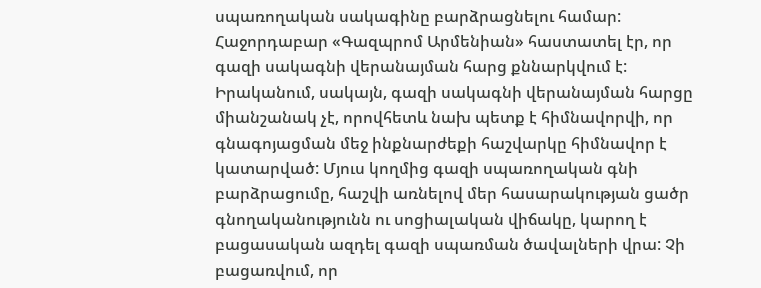սպառողական սակագինը բարձրացնելու համար: Հաջորդաբար «Գազպրոմ Արմենիան» հաստատել էր, որ գազի սակագնի վերանայման հարց քննարկվում է:
Իրականում, սակայն, գազի սակագնի վերանայման հարցը միանշանակ չէ, որովհետև նախ պետք է հիմնավորվի, որ գնագոյացման մեջ ինքնարժեքի հաշվարկը հիմնավոր է կատարված: Մյուս կողմից գազի սպառողական գնի բարձրացումը, հաշվի առնելով մեր հասարակության ցածր գնողականությունն ու սոցիալական վիճակը, կարող է բացասական ազդել գազի սպառման ծավալների վրա: Չի բացառվում, որ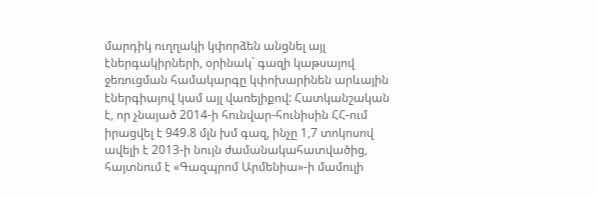մարդիկ ուղղակի կփորձեն անցնել այլ էներգակիրների, օրինակ` գազի կաթսայով ջեռուցման համակարգը կփոխարինեն արևային էներգիայով կամ այլ վառելիքով: Հատկանշական է, որ չնայած 2014-ի հունվար-հունիսին ՀՀ-ում իրացվել է 949.8 մլն խմ գազ, ինչը 1,7 տոկոսով ավելի է 2013-ի նույն ժամանակահատվածից, հայտնում է «Գազպրոմ Արմենիա»-ի մամուլի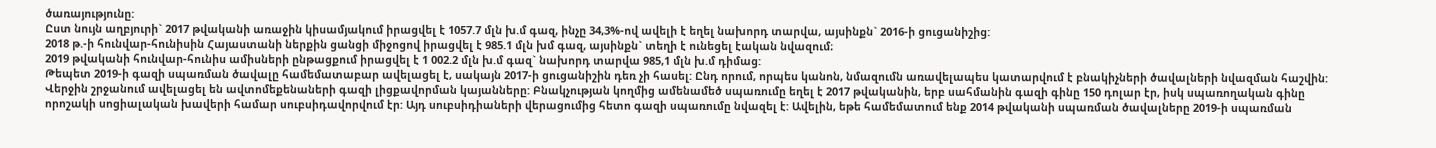ծառայությունը:
Ըստ նույն աղբյուրի` 2017 թվականի առաջին կիսամյակում իրացվել է 1057.7 մլն խ.մ գազ, ինչը 34,3%-ով ավելի է եղել նախորդ տարվա, այսինքն` 2016-ի ցուցանիշից:
2018 թ.-ի հունվար-հունիսին Հայաստանի ներքին ցանցի միջոցով իրացվել է 985.1 մլն խմ գազ, այսինքն` տեղի է ունեցել էական նվազում։
2019 թվականի հունվար-հունիս ամիսների ընթացքում իրացվել է 1 002.2 մլն խ.մ գազ` նախորդ տարվա 985,1 մլն խ.մ դիմաց:
Թեպետ 2019-ի գազի սպառման ծավալը համեմատաբար ավելացել է, սակայն 2017-ի ցուցանիշին դեռ չի հասել: Ընդ որում, որպես կանոն, նմազումն առավելապես կատարվում է բնակիչների ծավալների նվազման հաշվին: Վերջին շրջանում ավելացել են ավտոմեքենաների գազի լիցքավորման կայանները: Բնակչության կողմից ամենամեծ սպառումը եղել է 2017 թվականին, երբ սահմանին գազի գինը 150 դոլար էր, իսկ սպառողական գինը որոշակի սոցիալական խավերի համար սուբսիդավորվում էր: Այդ սուբսիդիաների վերացումից հետո գազի սպառումը նվազել է: Ավելին, եթե համեմատում ենք 2014 թվականի սպառման ծավալները 2019-ի սպառման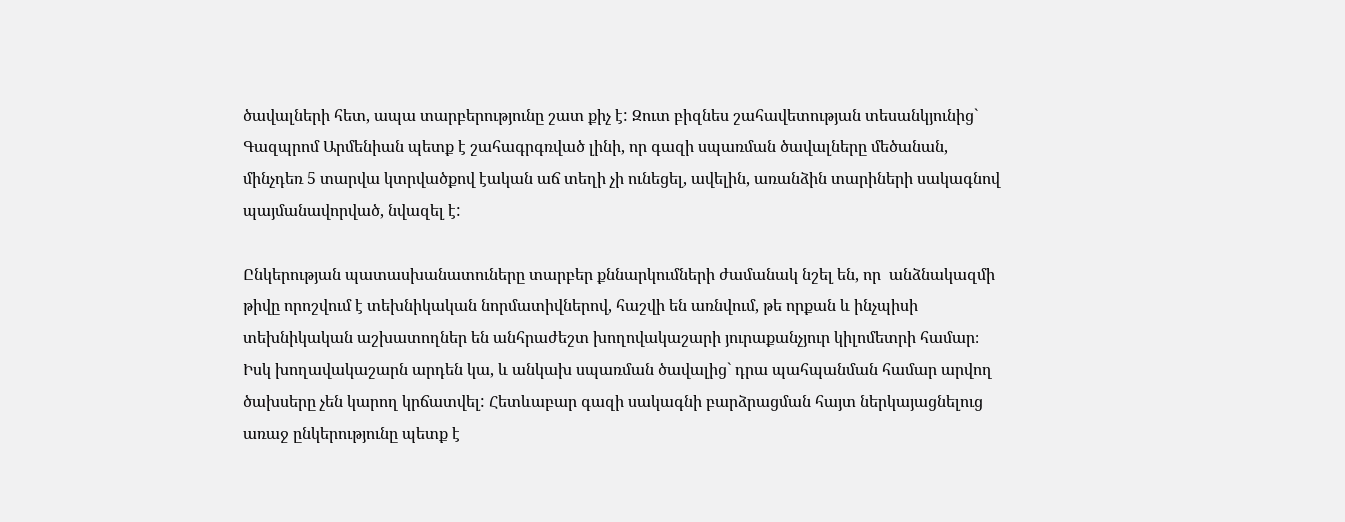ծավալների հետ, ապա տարբերությունը շատ քիչ է: Զուտ բիզնես շահավետության տեսանկյունից` Գազպրոմ Արմենիան պետք է շահագրգռված լինի, որ գազի սպառման ծավալները մեծանան, մինչդեռ 5 տարվա կտրվածքով էական աճ տեղի չի ունեցել, ավելին, առանձին տարիների սակագնով պայմանավորված, նվազել է:

Ընկերության պատասխանատուները տարբեր քննարկումների ժամանակ նշել են, որ  անձնակազմի թիվը որոշվում է տեխնիկական նորմատիվներով, հաշվի են առնվում, թե որքան և ինչպիսի տեխնիկական աշխատողներ են անհրաժեշտ խողովակաշարի յուրաքանչյուր կիլոմետրի համար։ Իսկ խողավակաշարն արդեն կա, և անկախ սպառման ծավալից` դրա պահպանման համար արվող ծախսերը չեն կարող կրճատվել: Հետևաբար գազի սակագնի բարձրացման հայտ ներկայացնելուց առաջ ընկերությունը պետք է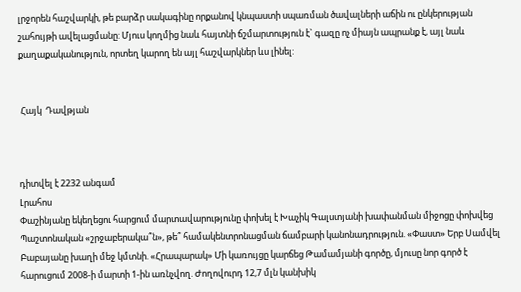լրջորեն հաշվարկի, թե բարձր սակագինը որքանով կնպաստի սպառման ծավալների աճին ու ընկերության շահույթի ավելացմանը: Մյուս կողմից նաև հայտնի ճշմարտություն է` գազը ոչ միայն ապրանք է, այլ նաև քաղաքականություն, որտեղ կարող են այլ հաշվարկներ ևս լինել:


 Հայկ  Դավթյան



դիտվել է 2232 անգամ
Լրահոս
Փաշինյանը եկեղեցու հարցում մարտավարությունը փոխել է Խաչիկ Գալստյանի խափանման միջոցը փոխվեց Պաշտոնական «շրջաբերակա՞ն», թե՞ համակենտրոնացման ճամբարի կանոնադրություն. «Փաստ» Երբ Սամվել Բաբայանը խաղի մեջ կմտնի. «Հրապարակ» Մի կառույցը կարճեց Թամամյանի գործը, մյուսը նոր գործ է հարուցում 2008-ի մարտի 1-ին առնչվող. Ժողովուրդ 12,7 մլն կանխիկ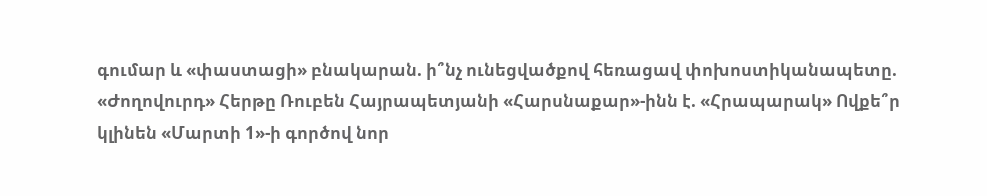գումար և «փաստացի» բնակարան. ի՞նչ ունեցվածքով հեռացավ փոխոստիկանապետը. «Ժողովուրդ» Հերթը Ռուբեն Հայրապետյանի «Հարսնաքար»-ինն է. «Հրապարակ» Ովքե՞ր կլինեն «Մարտի 1»-ի գործով նոր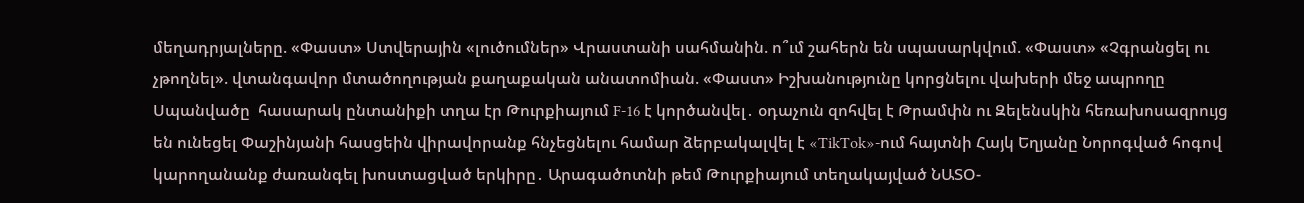մեղադրյալները. «Փաստ» Ստվերային «լուծումներ» Վրաստանի սահմանին. ո՞ւմ շահերն են սպասարկվում. «Փաստ» «Չգրանցել ու չթողնել». վտանգավոր մտածողության քաղաքական անատոմիան. «Փաստ» Իշխանությունը կորցնելու վախերի մեջ ապրողը Սպանվածը  հասարակ ընտանիքի տղա էր Թուրքիայում F-16 է կործանվել․ օդաչուն զոհվել է Թրամփն ու Զելենսկին հեռախոսազրույց են ունեցել Փաշինյանի հասցեին վիրավորանք հնչեցնելու համար ձերբակալվել է «TikTok»-ում հայտնի Հայկ Եղյանը Նորոգված հոգով կարողանանք ժառանգել խոստացված երկիրը․ Արագածոտնի թեմ Թուրքիայում տեղակայված ՆԱՏՕ-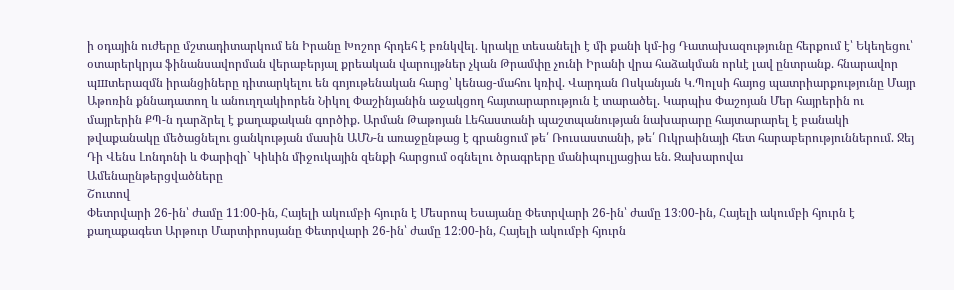ի օդային ուժերը մշտադիտարկում են Իրանը Խոշոր հրդեհ է բռնկվել․ կրակը տեսանելի է մի քանի կմ-ից Դատախազությունը հերքում է՝ Եկեղեցու՝ օտարերկրյա ֆինանսավորման վերաբերյալ քրեական վարույթներ չկան Թրամփը չունի Իրանի վրա հաձակման որևէ լավ ընտրանք․ հնարավոր պшտերազմն իրանցիները դիտարկելու են գոյութենական հարց՝ կենաց-մահու կռիվ. Վարդան Ոսկանյան Կ․Պոլսի հայոց պատրիարքությունը Մայր Աթոռին քննադատող և անուղղակիորեն Նիկոլ Փաշինյանին աջակցող հայտարարություն է տարածել. Կարպիս Փաշոյան Մեր հայրերին ու մայրերին ՔՊ-ն դարձրել է քաղաքական գործիք. Արման Թաթոյան Լեհաստանի պաշտպանության նախարարը հայտարարել է բանակի թվաքանակը մեծացնելու ցանկության մասին ԱՄՆ-ն առաջընթաց է գրանցում թե՛ Ռուսաստանի, թե՛ Ուկրաինայի հետ հարաբերություններում. Ջեյ Դի Վենս Լոնդոնի և Փարիզի` Կիևին միջուկային զենքի հարցում օգնելու ծրագրերը մանիպուլյացիա են. Զախարովա
Ամենաընթերցվածները
Շուտով
Փետրվարի 26-ին՝ ժամը 11։00-ին, Հայելի ակումբի հյուրն է Մեսրոպ Եսայանը Փետրվարի 26-ին՝ ժամը 13։00-ին, Հայելի ակումբի հյուրն է քաղաքագետ Արթուր Մարտիրոսյանը Փետրվարի 26-ին՝ ժամը 12։00-ին, Հայելի ակումբի հյուրն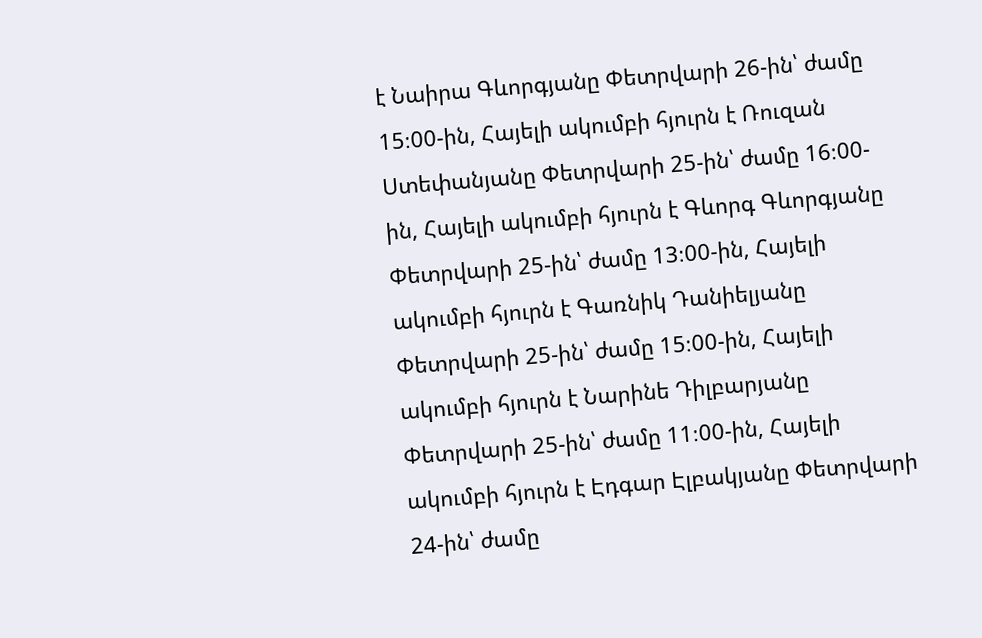է Նաիրա Գևորգյանը Փետրվարի 26-ին՝ ժամը 15։00-ին, Հայելի ակումբի հյուրն է Ռուզան Ստեփանյանը Փետրվարի 25-ին՝ ժամը 16։00-ին, Հայելի ակումբի հյուրն է Գևորգ Գևորգյանը Փետրվարի 25-ին՝ ժամը 13։00-ին, Հայելի ակումբի հյուրն է Գառնիկ Դանիելյանը Փետրվարի 25-ին՝ ժամը 15։00-ին, Հայելի ակումբի հյուրն է Նարինե Դիլբարյանը Փետրվարի 25-ին՝ ժամը 11։00-ին, Հայելի ակումբի հյուրն է Էդգար Էլբակյանը Փետրվարի 24-ին՝ ժամը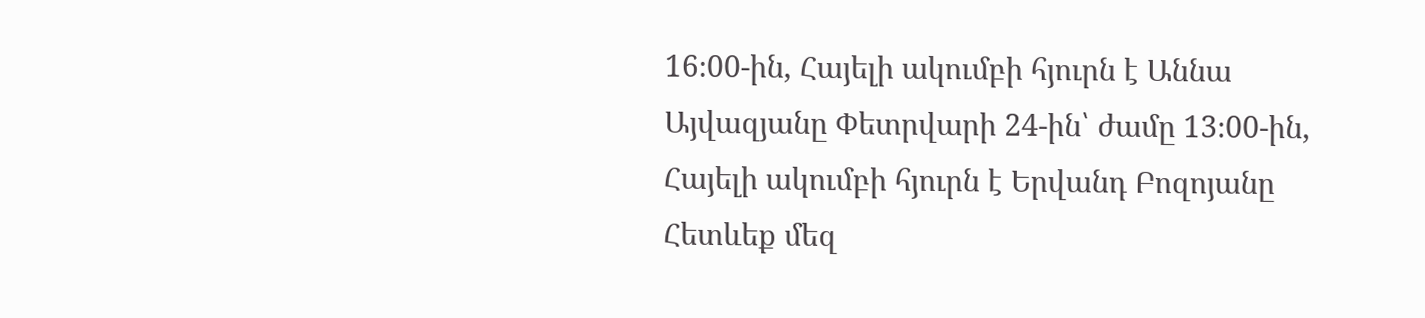16։00-ին, Հայելի ակումբի հյուրն է Աննա Այվազյանը Փետրվարի 24-ին՝ ժամը 13։00-ին, Հայելի ակումբի հյուրն է Երվանդ Բոզոյանը
Հետևեք մեզ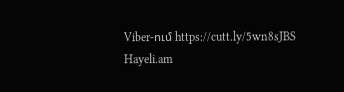Viber-ում https://cutt.ly/5wn8sJBS
Hayeli.am